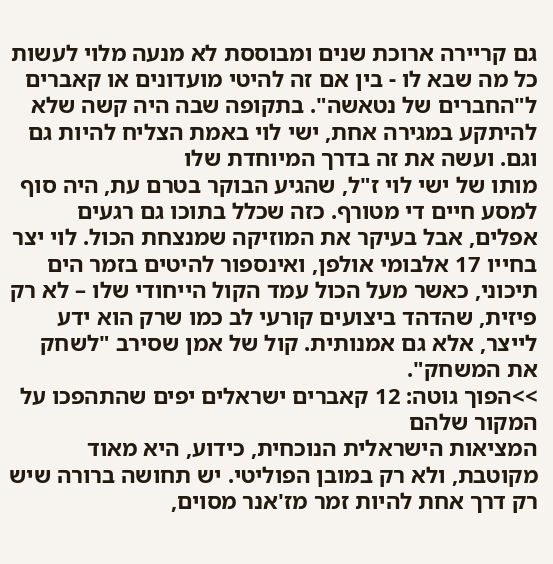גם קריירה ארוכת שנים ומבוססת לא מנעה מלוי לעשות כל מה שבא לו - בין אם זה להיטי מועדונים או קאברים ל"החברים של נטאשה". בתקופה שבה היה קשה שלא להיתקע במגירה אחת, ישי לוי באמת הצליח להיות גם וגם. ועשה את זה בדרך המיוחדת שלו
מותו של ישי לוי ז"ל, שהגיע הבוקר בטרם עת, היה סוף למסע חיים די מטורף. כזה שכלל בתוכו גם רגעים אפלים, אבל בעיקר את המוזיקה שמנצחת הכול. לוי יצר בחייו 17 אלבומי אולפן, ואינספור להיטים בזמר הים תיכוני, כאשר מעל הכול עמד הקול הייחודי שלו – לא רק פיזית, שהדהד ביצועים קורעי לב כמו שרק הוא ידע לייצר, אלא גם אמנותית. קול של אמן שסירב "לשחק את המשחק".
>>הפוך גוטה: 12 קאברים ישראלים יפים שהתהפכו על המקור שלהם
המציאות הישראלית הנוכחית, כידוע, היא מאוד מקוטבת, ולא רק במובן הפוליטי. יש תחושה ברורה שיש רק דרך אחת להיות זמר מז'אנר מסוים,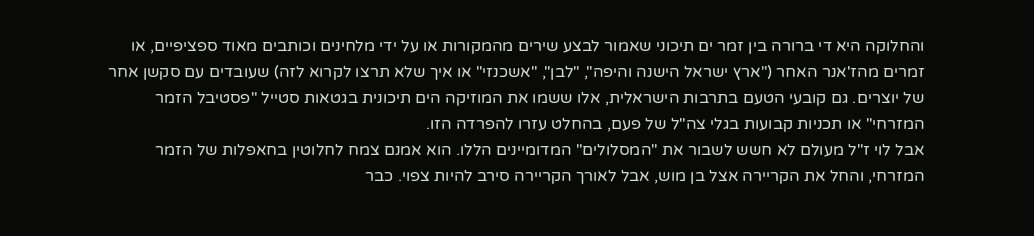והחלוקה היא די ברורה בין זמר ים תיכוני שאמור לבצע שירים מהמקורות או על ידי מלחינים וכותבים מאוד ספציפיים, או זמרים מהז'אנר האחר ("ארץ ישראל הישנה והיפה", "לבן", "אשכנזי" או איך שלא תרצו לקרוא לזה) שעובדים עם סקשן אחר של יוצרים. גם קובעי הטעם בתרבות הישראלית, אלו ששמו את המוזיקה הים תיכונית בגטאות סטייל "פסטיבל הזמר המזרחי" או תכניות קבועות בגלי צה"ל של פעם, בהחלט עזרו להפרדה הזו.
אבל לוי ז"ל מעולם לא חשש לשבור את "המסלולים" המדומיינים הללו. הוא אמנם צמח לחלוטין בחאפלות של הזמר המזרחי, והחל את הקריירה אצל בן מוש, אבל לאורך הקריירה סירב להיות צפוי. כבר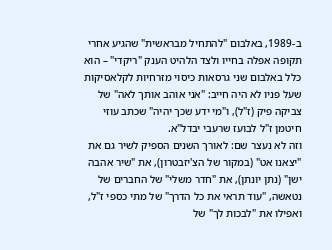ב-1989, באלבום "להתחיל מבראשית" שהגיע אחרי תקופה אפלה בחייו ולצד הלהיט הענק "ריקדי" – הוא כלל באלבום שני גרסאות כיסוי מזרחיות לקלאסיקות שעל פניו לא היה חייב: "אני אוהב אותך לאה" של צביקה פיק (ז"ל), ו"מי ידע שכך יהיה" שכתב עוזי חיטמן ז"ל לבועז שרעבי יבדל"א.
וזה לא נעצר שם: לאורך השנים הספיק לשיר גם את "יצאנו אט" (במקור של הצ'יזבטרון), את "שיר אהבה ישן" (נתן יונתן), את "חדר משלי" של החברים של נטאשה, "עוד תראי את כל הדרך" של מתי כספי ז"ל, ואפילו את "לבכות לך" של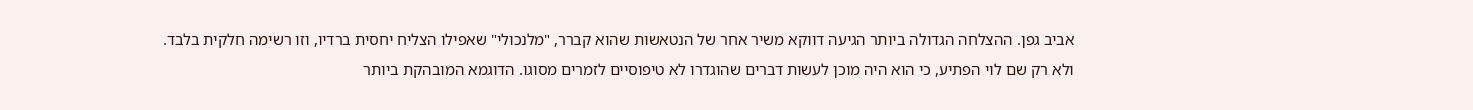אביב גפן. ההצלחה הגדולה ביותר הגיעה דווקא משיר אחר של הנטאשות שהוא קברר, "מלנכולי" שאפילו הצליח יחסית ברדיו, וזו רשימה חלקית בלבד.
ולא רק שם לוי הפתיע, כי הוא היה מוכן לעשות דברים שהוגדרו לא טיפוסיים לזמרים מסוגו. הדוגמא המובהקת ביותר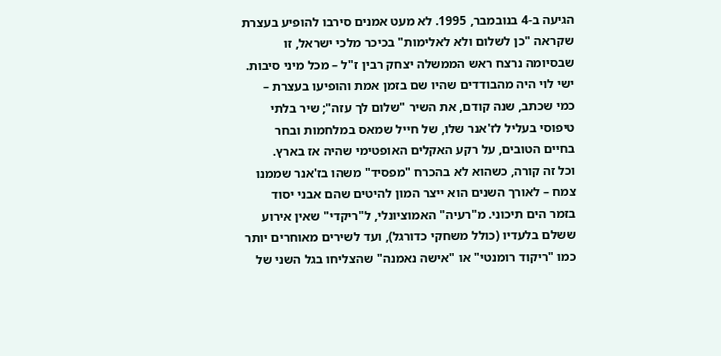הגיעה ב-4 בנובמבר, 1995. לא מעט אמנים סירבו להופיע בעצרת שקראה "כן לשלום ולא לאלימות" בכיכר מלכי ישראל, זו שבסיומה נרצח ראש הממשלה יצחק רבין ז"ל – מכל מיני סיבות. ישי לוי היה מהבודדים שהיו שם בזמן אמת והופיעו בעצרת – כמי שכתב, שנה קודם, את השיר "שלום לך עזה"; שיר בלתי טיפוסי בעליל לז'אנר שלו, של חייל שמאס במלחמות ובחר בחיים הטובים, על רקע האקלים האופטימי שהיה אז בארץ.
וכל זה קורה, כשהוא לא בהכרח "מפסיד" משהו בז'אנר שממנו צמח – לאורך השנים הוא ייצר המון להיטים שהם אבני יסוד בזמר הים תיכוני. מ"רעיה" האמוציונלי, ל"ריקדי" שאין אירוע ששלם בלעדיו (כולל משחקי כדורגל), ועד לשירים מאוחרים יותר כמו "ריקוד רומנטי" או "אישה נאמנה" שהצליחו בגל השני של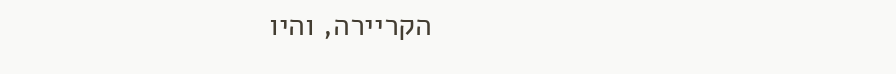הקריירה, והיו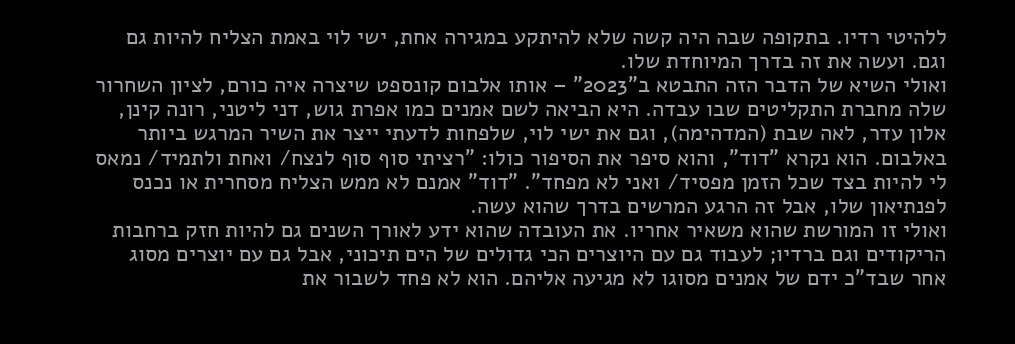ללהיטי רדיו. בתקופה שבה היה קשה שלא להיתקע במגירה אחת, ישי לוי באמת הצליח להיות גם וגם. ועשה את זה בדרך המיוחדת שלו.
ואולי השיא של הדבר הזה התבטא ב"2023" – אותו אלבום קונספט שיצרה איה כורם, לציון השחרור שלה מחברת התקליטים שבו עבדה. היא הביאה לשם אמנים כמו אפרת גוש, דני ליטני, רונה קינן, אלון עדר, לאה שבת (המדהימה), וגם את ישי לוי, שלפחות לדעתי ייצר את השיר המרגש ביותר באלבום. הוא נקרא "דוד", והוא סיפר את הסיפור כולו: "רציתי סוף סוף לנצח/ ואחת ולתמיד/ נמאס לי להיות בצד שכל הזמן מפסיד/ ואני לא מפחד". "דוד" אמנם לא ממש הצליח מסחרית או נכנס לפנתיאון שלו, אבל זה הרגע המרשים בדרך שהוא עשה.
ואולי זו המורשת שהוא משאיר אחריו. את העובדה שהוא ידע לאורך השנים גם להיות חזק ברחבות הריקודים וגם ברדיו; לעבוד גם עם היוצרים הכי גדולים של הים תיכוני, אבל גם עם יוצרים מסוג אחר שבד"כ ידם של אמנים מסוגו לא מגיעה אליהם. הוא לא פחד לשבור את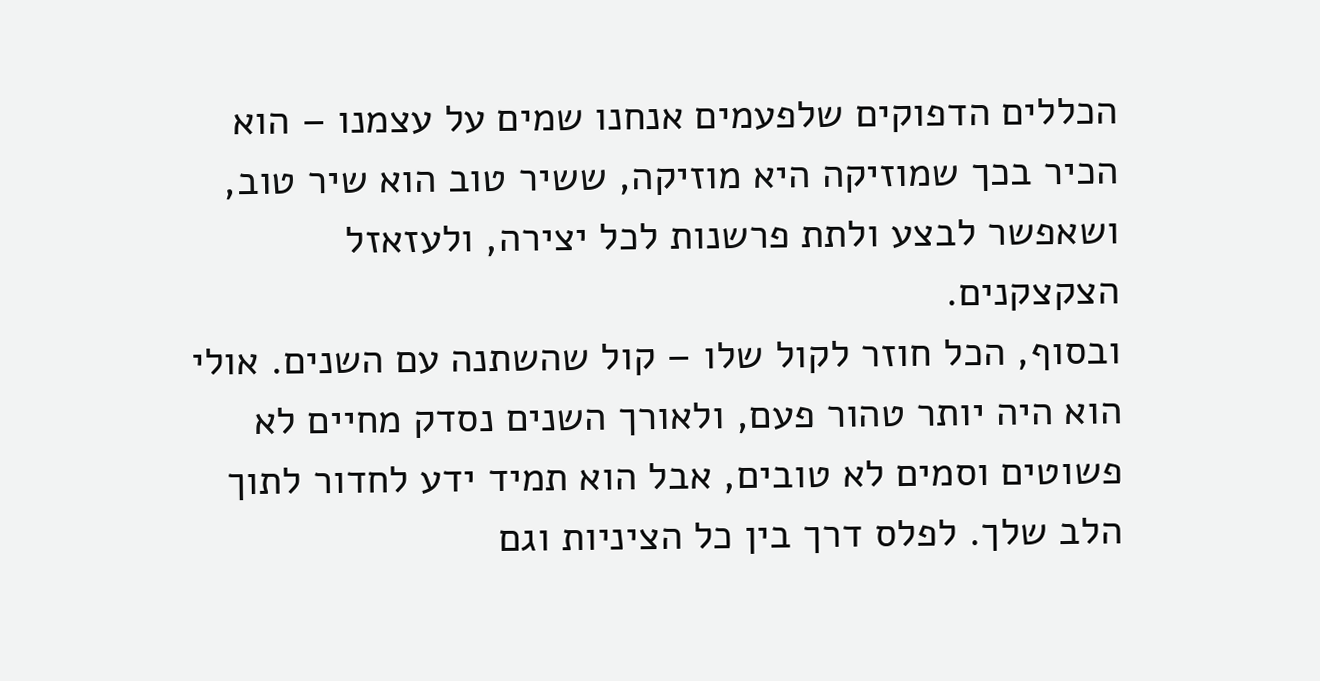הכללים הדפוקים שלפעמים אנחנו שמים על עצמנו – הוא הכיר בכך שמוזיקה היא מוזיקה, ששיר טוב הוא שיר טוב, ושאפשר לבצע ולתת פרשנות לכל יצירה, ולעזאזל הצקצקנים.
ובסוף, הכל חוזר לקול שלו – קול שהשתנה עם השנים. אולי הוא היה יותר טהור פעם, ולאורך השנים נסדק מחיים לא פשוטים וסמים לא טובים, אבל הוא תמיד ידע לחדור לתוך הלב שלך. לפלס דרך בין כל הציניות וגם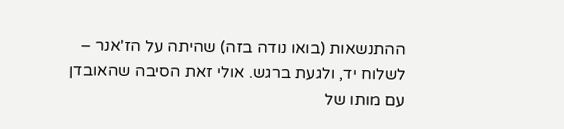ההתנשאות (בואו נודה בזה) שהיתה על הז'אנר – לשלוח יד, ולגעת ברגש. אולי זאת הסיבה שהאובדן עם מותו של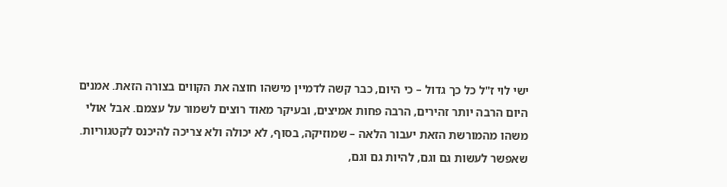ישי לוי ז"ל כל כך גדול – כי היום, כבר קשה לדמיין מישהו חוצה את הקווים בצורה הזאת. אמנים היום הרבה יותר זהירים, הרבה פחות אמיצים, ובעיקר מאוד רוצים לשמור על עצמם. אבל אולי משהו מהמורשת הזאת יעבור הלאה – שמוזיקה, בסוף, לא יכולה ולא צריכה להיכנס לקטגוריות. שאפשר לעשות גם וגם, להיות גם וגם,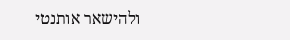ולהישאר אותנטי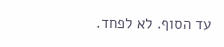עד הסוף. לא לפחד.